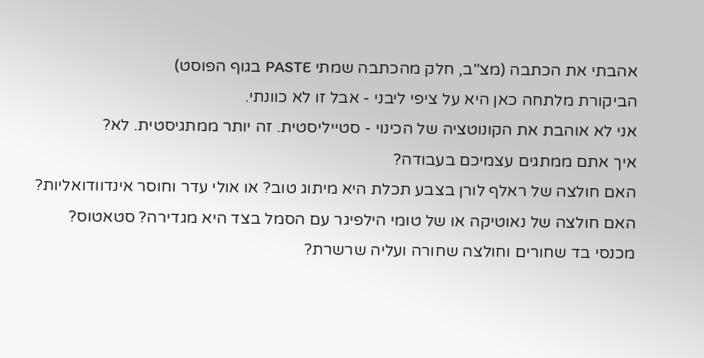אהבתי את הכתבה (מצ"ב, חלק מהכתבה שמתי PASTE בגוף הפוסט)
הביקורת מלתחה כאן היא על ציפי ליבני - אבל זו לא כוונתי.
אני לא אוהבת את הקונוטציה של הכינוי - סטייליסטית. זה יותר ממתגיסטית. לא?
איך אתם ממתגים עצמיכם בעבודה?
האם חולצה של ראלף לורן בצבע תכלת היא מיתוג טוב? או אולי עדר וחוסר אינדוודואליות?
האם חולצה של נאוטיקה או של טומי הילפיגר עם הסמל בצד היא מגדירה? סטאטוס?
מכנסי בד שחורים וחולצה שחורה ועליה שרשרת?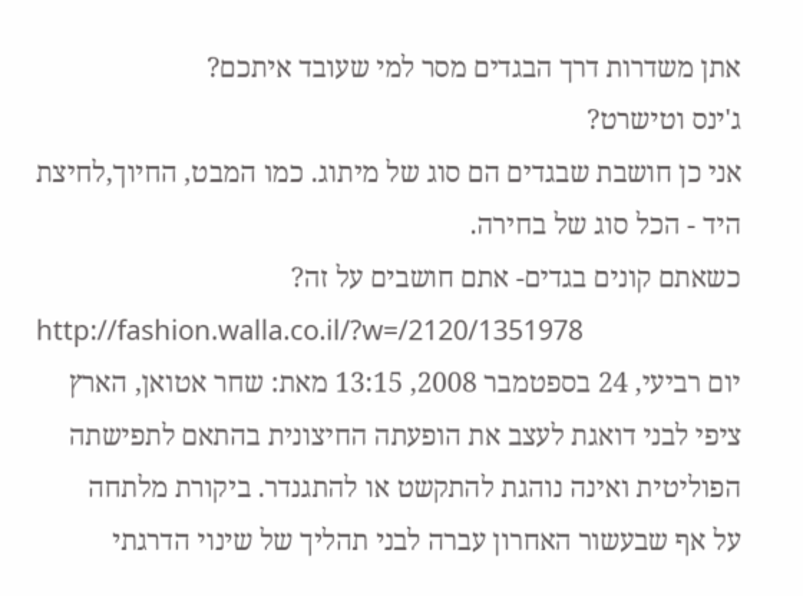אתן משדרות דרך הבגדים מסר למי שעובד איתכם?
ג'ינס וטישרט?
אני כן חושבת שבגדים הם סוג של מיתוג. כמו המבט, החיוך,לחיצת היד - הכל סוג של בחירה.
כשאתם קונים בגדים- אתם חושבים על זה?
http://fashion.walla.co.il/?w=/2120/1351978
יום רביעי, 24 בספטמבר 2008, 13:15 מאת: שחר אטואן, הארץ
ציפי לבני דואגת לעצב את הופעתה החיצונית בהתאם לתפישתה הפוליטית ואינה נוהגת להתקשט או להתגנדר. ביקורת מלתחה
על אף שבעשור האחרון עברה לבני תהליך של שינוי הדרגתי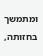ומתמשך בחזותה,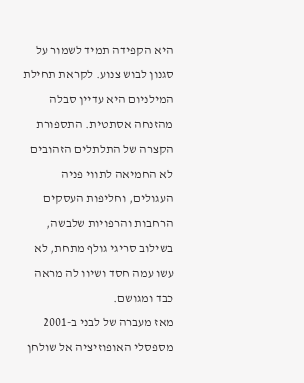היא הקפידה תמיד לשמור על סגנון לבוש צנוע. לקראת תחילת המילניום היא עדיין סבלה מהזנחה אסתטית. התספורת הקצרה של התלתלים הזהובים לא החמיאה לתווי פניה העגולים, וחליפות העסקים הרחבות והרפויות שלבשה, בשילוב סריגי גולף מתחת, לא עשו עמה חסד ושיוו לה מראה כבד ומגושם.
מאז מעברה של לבני ב-2001 מספסלי האופוזיציה אל שולחן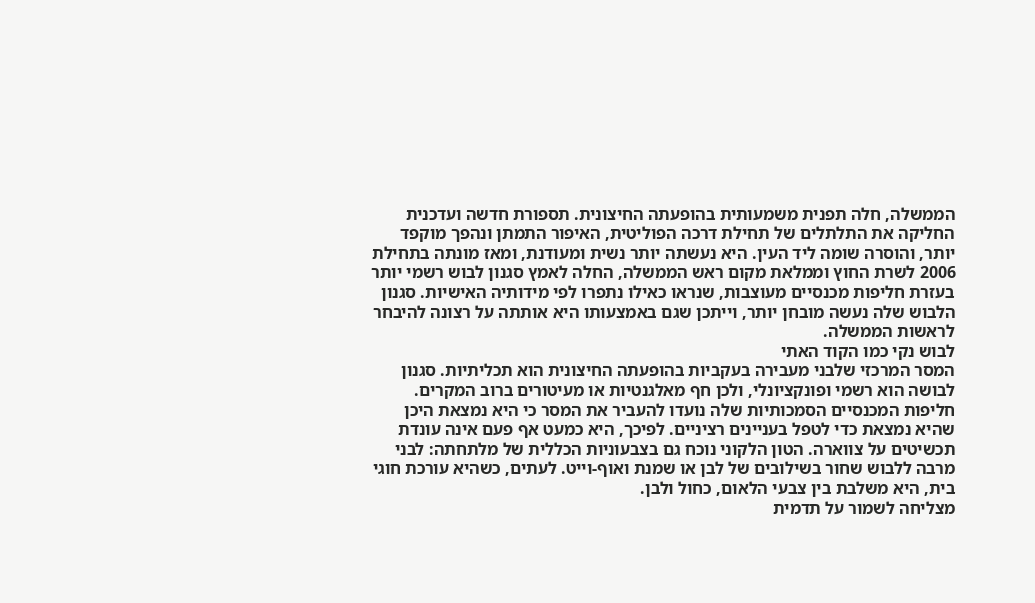הממשלה, חלה תפנית משמעותית בהופעתה החיצונית. תספורת חדשה ועדכנית החליקה את התלתלים של תחילת דרכה הפוליטית, האיפור התמתן ונהפך מוקפד יותר, והוסרה שומה ליד העין. היא נעשתה יותר נשית ומעודנת, ומאז מונתה בתחילת 2006 לשרת החוץ וממלאת מקום ראש הממשלה, החלה לאמץ סגנון לבוש רשמי יותר בעזרת חליפות מכנסיים מעוצבות, שנראו כאילו נתפרו לפי מידותיה האישיות. סגנון הלבוש שלה נעשה מובחן יותר, וייתכן שגם באמצעותו היא אותתה על רצונה להיבחר לראשות הממשלה.
לבוש נקי כמו הקוד האתי
המסר המרכזי שלבני מעבירה בעקביות בהופעתה החיצונית הוא תכליתיות. סגנון לבושה הוא רשמי ופונקציונלי, ולכן חף מאלגנטיות או מעיטורים ברוב המקרים. חליפות המכנסיים הסמכותיות שלה נועדו להעביר את המסר כי היא נמצאת היכן שהיא נמצאת כדי לטפל בעניינים רציניים. לפיכך, היא כמעט אף פעם אינה עונדת תכשיטים על צווארה. הטון הלקוני נוכח גם בצבעוניות הכללית של מלתחתה: לבני מרבה ללבוש שחור בשילובים של לבן או שמנת ואוף-וייט. לעתים, כשהיא עורכת חוגי בית, היא משלבת בין צבעי הלאום, כחול ולבן.
מצליחה לשמור על תדמית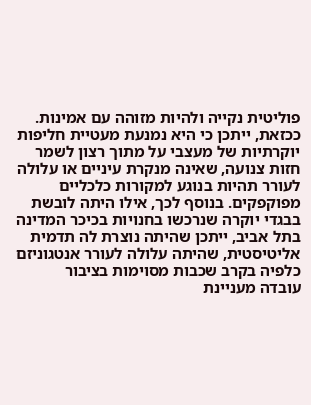פוליטית נקייה ולהיות מזוהה עם אמינות. ככזאת, ייתכן כי היא נמנעת מעטיית חליפות יוקרתיות של מעצבי על מתוך רצון לשמר חזות צנועה, שאינה מנקרת עיניים או עלולה לעורר תהיות בנוגע למקורות כלכליים מפוקפקים. בנוסף לכך, אילו היתה לובשת בבגדי יוקרה שנרכשו בחנויות בכיכר המדינה בתל אביב, ייתכן שהיתה נוצרת לה תדמית אליטיסטית, שהיתה עלולה לעורר אנטגוניזם כלפיה בקרב שכבות מסוימות בציבור
עובדה מעניינת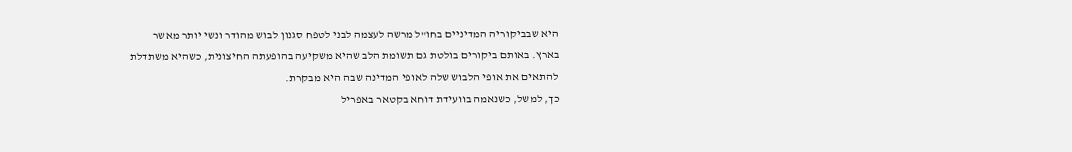היא שבביקוריה המדיניים בחו"ל מרשה לעצמה לבני לטפח סגנון לבוש מהודר ונשי יותר מאשר בארץ. באותם ביקורים בולטת גם תשומת הלב שהיא משקיעה בהופעתה החיצונית, כשהיא משתדלת להתאים את אופי הלבוש שלה לאופי המדינה שבה היא מבקרת.
כך, למשל, כשנאמה בוועידת דוחא בקטאר באפריל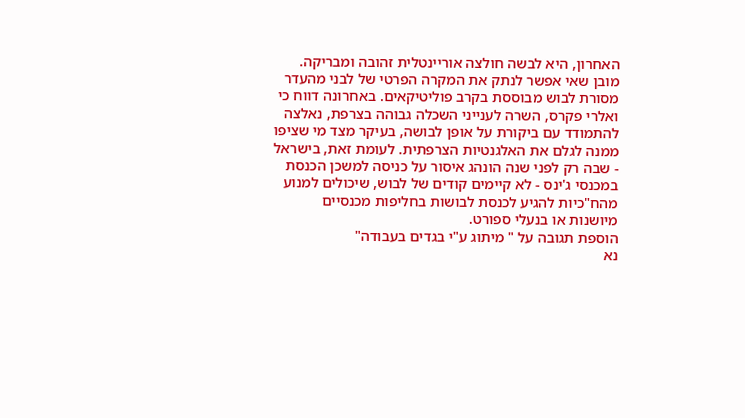האחרון, היא לבשה חולצה אוריינטלית זהובה ומבריקה.
מובן שאי אפשר לנתק את המקרה הפרטי של לבני מהעדר מסורת לבוש מבוססת בקרב פוליטיקאים. באחרונה דווח כי ואלרי פקרס, השרה לענייני השכלה גבוהה בצרפת, נאלצה להתמודד עם ביקורת על אופן לבושה, בעיקר מצד מי שציפו ממנה לגלם את האלגנטיות הצרפתית. לעומת זאת, בישראל - שבה רק לפני שנה הונהג איסור על כניסה למשכן הכנסת במכנסי ג'ינס - לא קיימים קודים של לבוש, שיכולים למנוע מהח"כיות להגיע לכנסת לבושות בחליפות מכנסיים מיושנות או בנעלי ספורט.
הוספת תגובה על " מיתוג ע"י בגדים בעבודה"
נא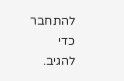להתחבר כדי להגיב.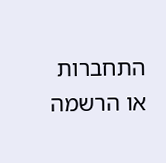התחברות או הרשמה